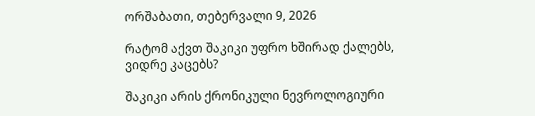ორშაბათი, თებერვალი 9, 2026

რატომ აქვთ შაკიკი უფრო ხშირად ქალებს, ვიდრე კაცებს?

შაკიკი არის ქრონიკული ნევროლოგიური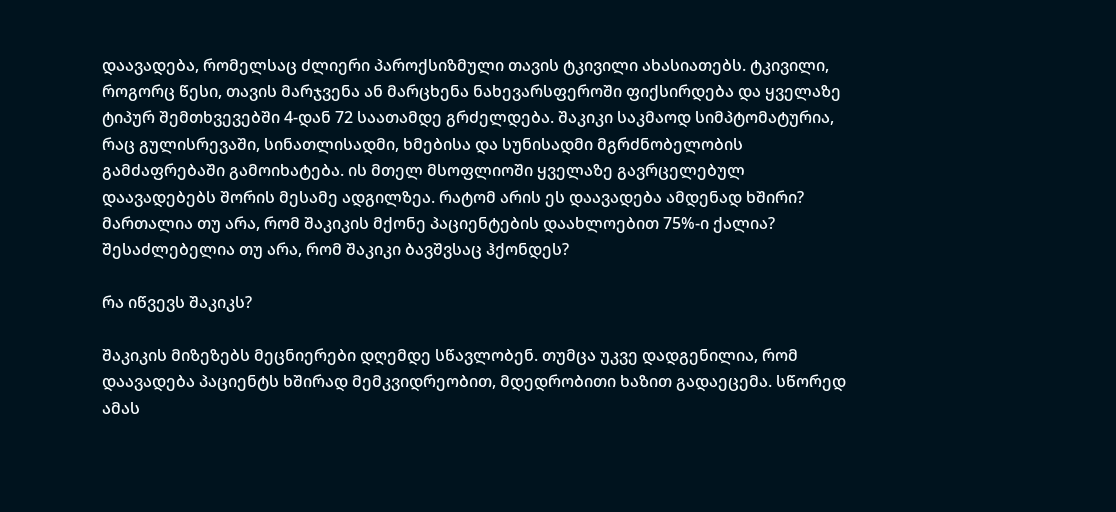დაავადება, რომელსაც ძლიერი პაროქსიზმული თავის ტკივილი ახასიათებს. ტკივილი, როგორც წესი, თავის მარჯვენა ან მარცხენა ნახევარსფეროში ფიქსირდება და ყველაზე ტიპურ შემთხვევებში 4-დან 72 საათამდე გრძელდება. შაკიკი საკმაოდ სიმპტომატურია, რაც გულისრევაში, სინათლისადმი, ხმებისა და სუნისადმი მგრძნობელობის გამძაფრებაში გამოიხატება. ის მთელ მსოფლიოში ყველაზე გავრცელებულ დაავადებებს შორის მესამე ადგილზეა. რატომ არის ეს დაავადება ამდენად ხშირი? მართალია თუ არა, რომ შაკიკის მქონე პაციენტების დაახლოებით 75%-ი ქალია? შესაძლებელია თუ არა, რომ შაკიკი ბავშვსაც ჰქონდეს?

რა იწვევს შაკიკს?

შაკიკის მიზეზებს მეცნიერები დღემდე სწავლობენ. თუმცა უკვე დადგენილია, რომ დაავადება პაციენტს ხშირად მემკვიდრეობით, მდედრობითი ხაზით გადაეცემა. სწორედ ამას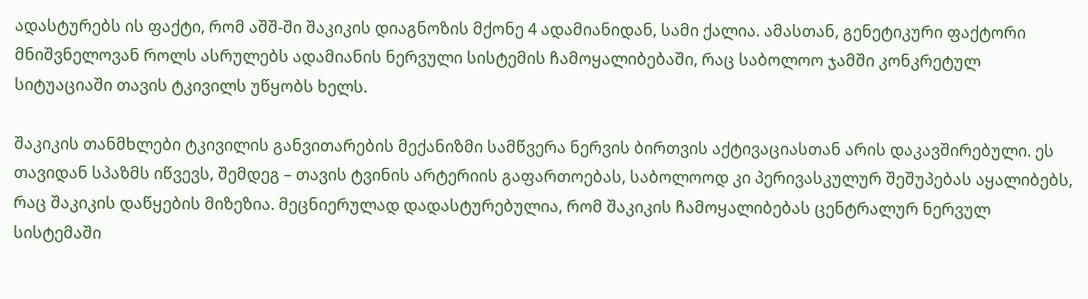ადასტურებს ის ფაქტი, რომ აშშ-ში შაკიკის დიაგნოზის მქონე 4 ადამიანიდან, სამი ქალია. ამასთან, გენეტიკური ფაქტორი მნიშვნელოვან როლს ასრულებს ადამიანის ნერვული სისტემის ჩამოყალიბებაში, რაც საბოლოო ჯამში კონკრეტულ სიტუაციაში თავის ტკივილს უწყობს ხელს.

შაკიკის თანმხლები ტკივილის განვითარების მექანიზმი სამწვერა ნერვის ბირთვის აქტივაციასთან არის დაკავშირებული. ეს თავიდან სპაზმს იწვევს, შემდეგ – თავის ტვინის არტერიის გაფართოებას, საბოლოოდ კი პერივასკულურ შეშუპებას აყალიბებს, რაც შაკიკის დაწყების მიზეზია. მეცნიერულად დადასტურებულია, რომ შაკიკის ჩამოყალიბებას ცენტრალურ ნერვულ სისტემაში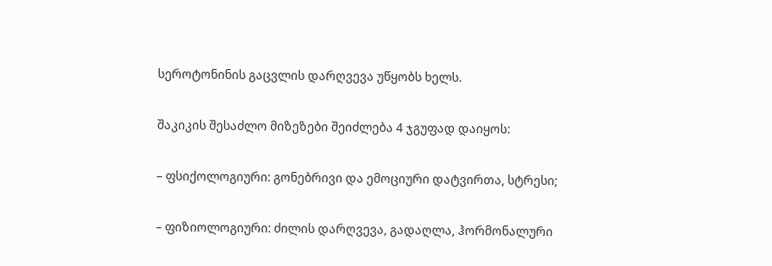სეროტონინის გაცვლის დარღვევა უწყობს ხელს.

შაკიკის შესაძლო მიზეზები შეიძლება 4 ჯგუფად დაიყოს:

– ფსიქოლოგიური: გონებრივი და ემოციური დატვირთა, სტრესი;

– ფიზიოლოგიური: ძილის დარღვევა, გადაღლა, ჰორმონალური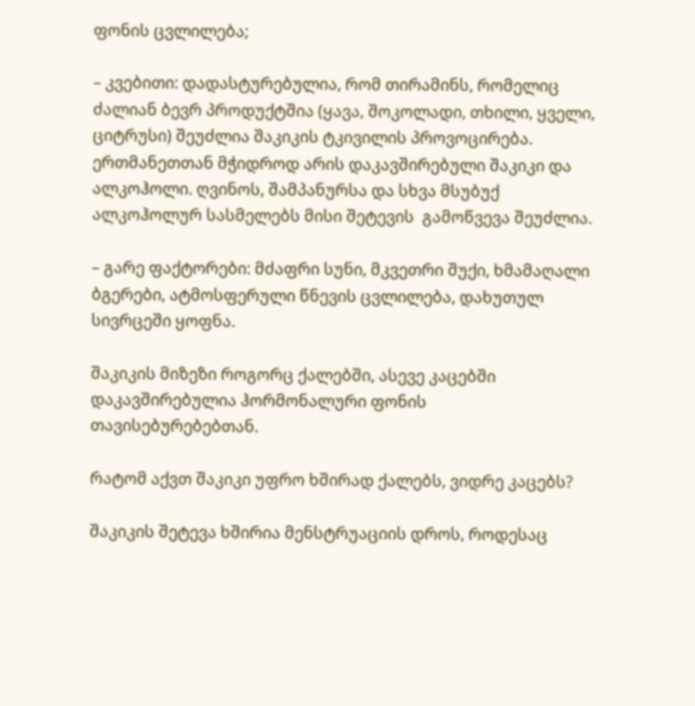ფონის ცვლილება;

– კვებითი: დადასტურებულია, რომ თირამინს, რომელიც ძალიან ბევრ პროდუქტშია (ყავა, შოკოლადი, თხილი, ყველი, ციტრუსი) შეუძლია შაკიკის ტკივილის პროვოცირება. ერთმანეთთან მჭიდროდ არის დაკავშირებული შაკიკი და ალკოჰოლი. ღვინოს, შამპანურსა და სხვა მსუბუქ ალკოჰოლურ სასმელებს მისი შეტევის  გამოწვევა შეუძლია.

– გარე ფაქტორები: მძაფრი სუნი, მკვეთრი შუქი, ხმამაღალი ბგერები, ატმოსფერული წნევის ცვლილება, დახუთულ სივრცეში ყოფნა.

შაკიკის მიზეზი როგორც ქალებში, ასევე კაცებში დაკავშირებულია ჰორმონალური ფონის თავისებურებებთან.

რატომ აქვთ შაკიკი უფრო ხშირად ქალებს, ვიდრე კაცებს?

შაკიკის შეტევა ხშირია მენსტრუაციის დროს, როდესაც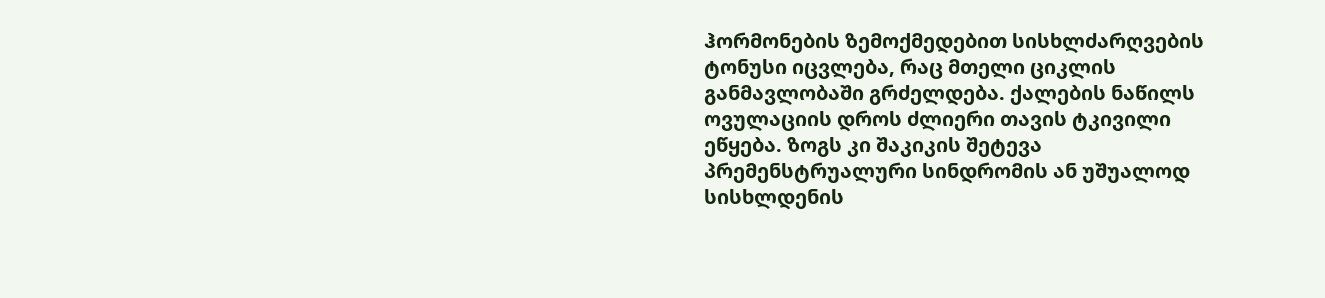ჰორმონების ზემოქმედებით სისხლძარღვების ტონუსი იცვლება, რაც მთელი ციკლის განმავლობაში გრძელდება. ქალების ნაწილს ოვულაციის დროს ძლიერი თავის ტკივილი ეწყება. ზოგს კი შაკიკის შეტევა პრემენსტრუალური სინდრომის ან უშუალოდ სისხლდენის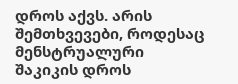დროს აქვს. არის შემთხვევები, როდესაც მენსტრუალური შაკიკის დროს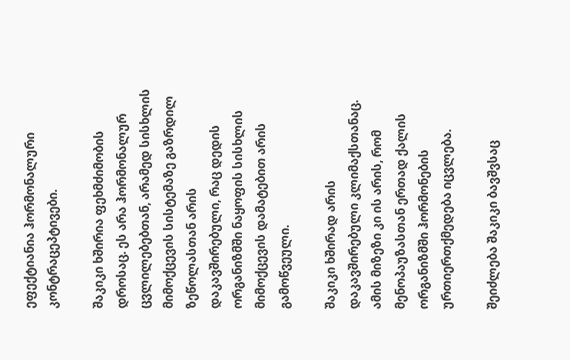ეფექტიანია ჰორმონალური კონტრაცეპტივები.

შაკიკი ხშირია ფეხმძიმობის დროსაც. ეს არა ჰორმონალურ ცვლილებებთან, არამედ სისხლის მიმოქცევის სისტემაზე გაზრდილ ზეწოლასთან არის დაკავშირებული, რაც დედის ორგანიზმში ნაყოფის სისხლის მიმოქცევის დამატებით არის გამოწვეული.

შაკიკი ხშირად არის დაკავშირებული კლიმაქსთანაც. ამის მიზეზი კი ის არის, რომ მენოპაუზასთან ერთად ქალის ორგანიზმში ჰორმონების ურთიერთქმედება იცვლება.

შეიძლება შაკიკი ბავშვსაც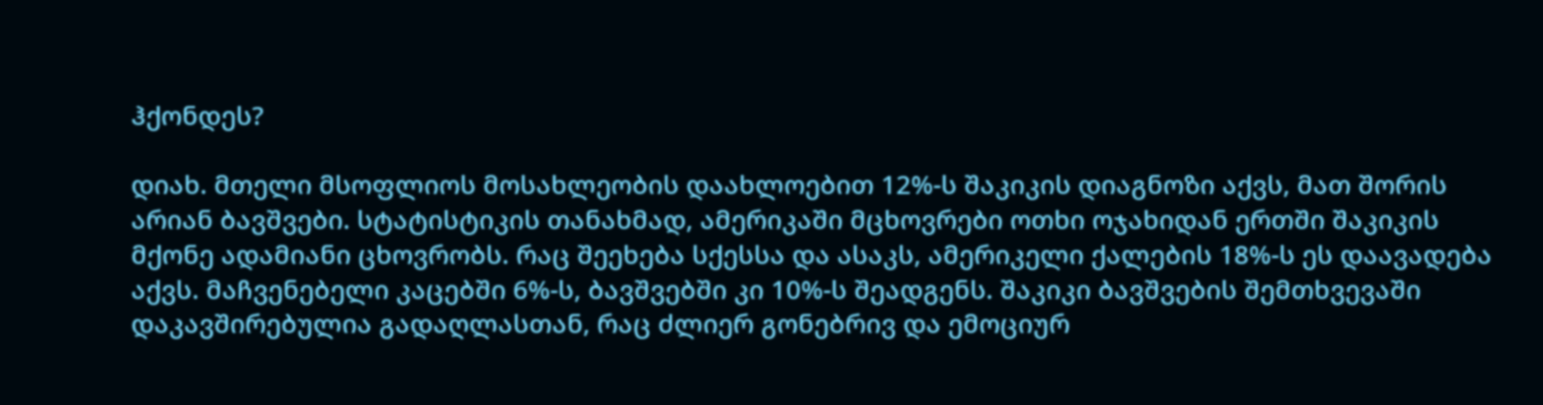ჰქონდეს?

დიახ. მთელი მსოფლიოს მოსახლეობის დაახლოებით 12%-ს შაკიკის დიაგნოზი აქვს, მათ შორის არიან ბავშვები. სტატისტიკის თანახმად, ამერიკაში მცხოვრები ოთხი ოჯახიდან ერთში შაკიკის მქონე ადამიანი ცხოვრობს. რაც შეეხება სქესსა და ასაკს, ამერიკელი ქალების 18%-ს ეს დაავადება აქვს. მაჩვენებელი კაცებში 6%-ს, ბავშვებში კი 10%-ს შეადგენს. შაკიკი ბავშვების შემთხვევაში დაკავშირებულია გადაღლასთან, რაც ძლიერ გონებრივ და ემოციურ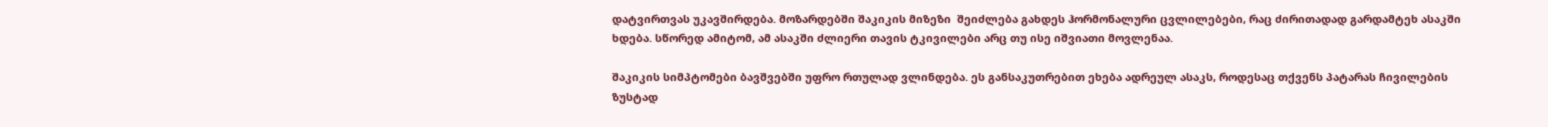დატვირთვას უკავშირდება. მოზარდებში შაკიკის მიზეზი  შეიძლება გახდეს ჰორმონალური ცვლილებები, რაც ძირითადად გარდამტეხ ასაკში ხდება. სწორედ ამიტომ, ამ ასაკში ძლიერი თავის ტკივილები არც თუ ისე იშვიათი მოვლენაა.

შაკიკის სიმპტომები ბავშვებში უფრო რთულად ვლინდება. ეს განსაკუთრებით ეხება ადრეულ ასაკს, როდესაც თქვენს პატარას ჩივილების ზუსტად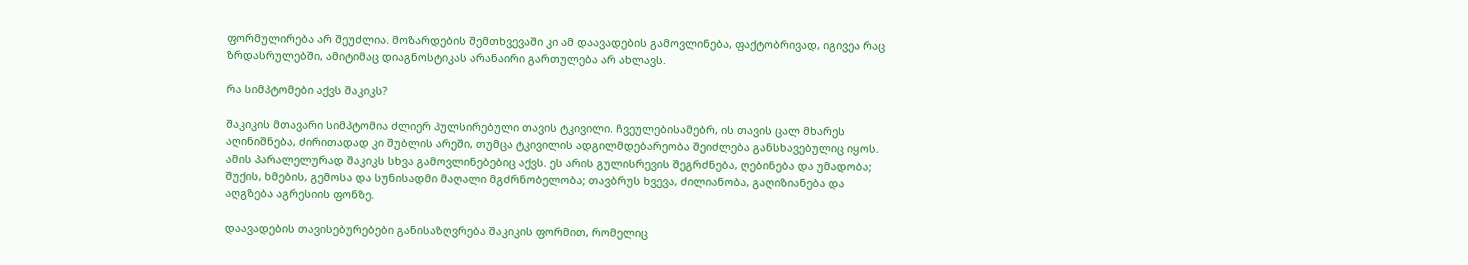ფორმულირება არ შეუძლია. მოზარდების შემთხვევაში კი ამ დაავადების გამოვლინება, ფაქტობრივად, იგივეა რაც ზრდასრულებში, ამიტიმაც დიაგნოსტიკას არანაირი გართულება არ ახლავს.

რა სიმპტომები აქვს შაკიკს?

შაკიკის მთავარი სიმპტომია ძლიერ პულსირებული თავის ტკივილი. ჩვეულებისამებრ, ის თავის ცალ მხარეს აღინიშნება, ძირითადად კი შუბლის არეში, თუმცა ტკივილის ადგილმდებარეობა შეიძლება განსხავებულიც იყოს. ამის პარალელურად შაკიკს სხვა გამოვლინებებიც აქვს. ეს არის გულისრევის შეგრძნება, ღებინება და უმადობა; შუქის, ხმების, გემოსა და სუნისადმი მაღალი მგძრნობელობა; თავბრუს ხვევა, ძილიანობა, გაღიზიანება და აღგზება აგრესიის ფონზე.

დაავადების თავისებურებები განისაზღვრება შაკიკის ფორმით, რომელიც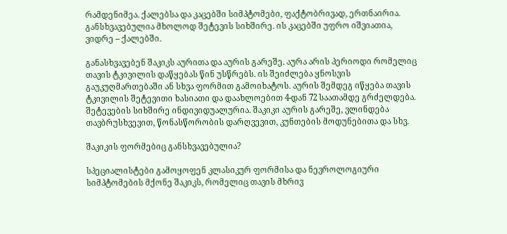რამდენიმეა. ქალებსა და კაცებში სიმპტომები, ფაქტობრივად, ერთნაირია. განსხვავებულია მხოლოდ შეტევის სიხშირე. ის კაცებში უფრო იშვიათია, ვიდრე – ქალებში.

განასხვავებენ შაკიკს აურითა და აურის გარეშე. აურა არის პერიოდი რომელიც თავის ტკივილის დაწყებას წინ უსწრებს. ის შეიძლება ყნოსვის გაუკუღმართებაში ან სხვა ფორმით გამოიხატოს. აურის შემდეგ იწყება თავის ტკივილის შეტევითი ხასიათი და დაახლოებით 4-დან 72 საათამდე გრძელდება. შეტევების სიხშირე ინდივიდუალურია. შაკიკი აურის გარეშე, ვლინდება თავბრუსხვევით, წონასწორობის დარღვევით, კუნთების მოდუნებითა და სხვ.

შაკიკის ფორმებიც განსხვავებულია?

სპეციალისტები გამოყოფენ კლასიკურ ფორმისა და ნევროლოგიური სიმპტომების მქონე შაკიკს, რომელიც თავის მხრივ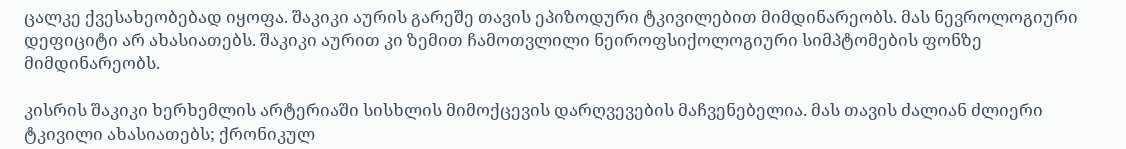ცალკე ქვესახეობებად იყოფა. შაკიკი აურის გარეშე თავის ეპიზოდური ტკივილებით მიმდინარეობს. მას ნევროლოგიური დეფიციტი არ ახასიათებს. შაკიკი აურით კი ზემით ჩამოთვლილი ნეიროფსიქოლოგიური სიმპტომების ფონზე მიმდინარეობს.

კისრის შაკიკი ხერხემლის არტერიაში სისხლის მიმოქცევის დარღვევების მაჩვენებელია. მას თავის ძალიან ძლიერი ტკივილი ახასიათებს; ქრონიკულ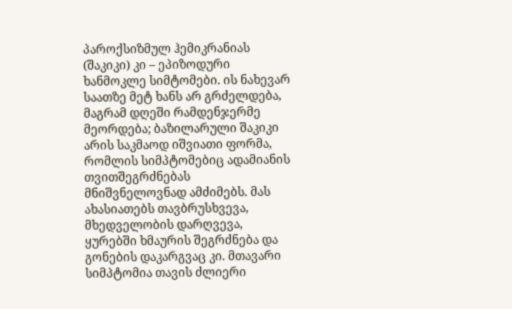პაროქსიზმულ ჰემიკრანიას (შაკიკი) კი – ეპიზოდური ხანმოკლე სიმტომები. ის ნახევარ საათზე მეტ ხანს არ გრძელდება, მაგრამ დღეში რამდენჯერმე მეორდება; ბაზილარული შაკიკი არის საკმაოდ იშვიათი ფორმა, რომლის სიმპტომებიც ადამიანის თვითშეგრძნებას მნიშვნელოვნად ამძიმებს. მას ახასიათებს თავბრუსხვევა, მხედველობის დარღვევა, ყურებში ხმაურის შეგრძნება და გონების დაკარგვაც კი. მთავარი სიმპტომია თავის ძლიერი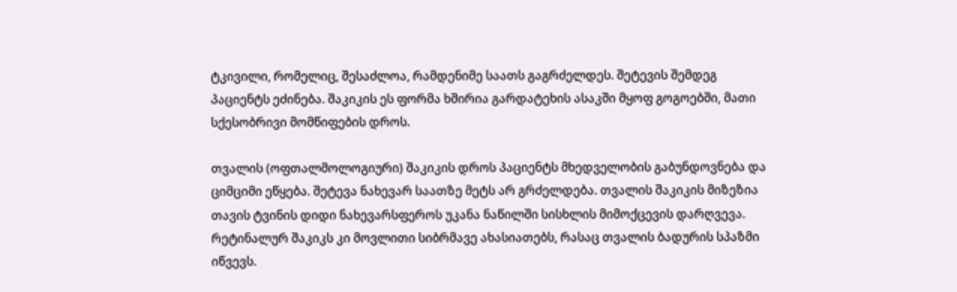ტკივილი, რომელიც, შესაძლოა, რამდენიმე საათს გაგრძელდეს. შეტევის შემდეგ პაციენტს ეძინება. შაკიკის ეს ფორმა ხშირია გარდატეხის ასაკში მყოფ გოგოებში, მათი სქესობრივი მომწიფების დროს.

თვალის (ოფთალმოლოგიური) შაკიკის დროს პაციენტს მხედველობის გაბუნდოვნება და ციმციმი ეწყება. შეტევა ნახევარ საათზე მეტს არ გრძელდება. თვალის შაკიკის მიზეზია თავის ტვინის დიდი ნახევარსფეროს უკანა ნაწილში სისხლის მიმოქცევის დარღვევა. რეტინალურ შაკიკს კი მოვლითი სიბრმავე ახასიათებს, რასაც თვალის ბადურის სპაზმი იწვევს.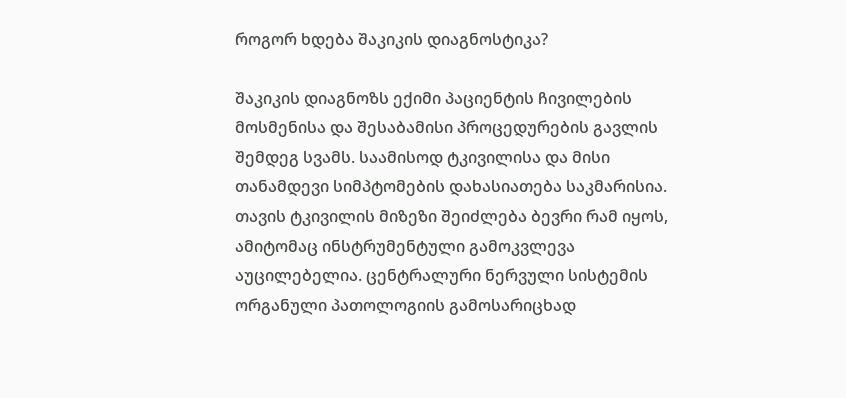როგორ ხდება შაკიკის დიაგნოსტიკა?

შაკიკის დიაგნოზს ექიმი პაციენტის ჩივილების მოსმენისა და შესაბამისი პროცედურების გავლის შემდეგ სვამს. საამისოდ ტკივილისა და მისი თანამდევი სიმპტომების დახასიათება საკმარისია. თავის ტკივილის მიზეზი შეიძლება ბევრი რამ იყოს, ამიტომაც ინსტრუმენტული გამოკვლევა აუცილებელია. ცენტრალური ნერვული სისტემის ორგანული პათოლოგიის გამოსარიცხად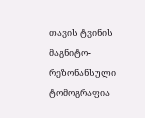თავის ტვინის მაგნიტო-რეზონანსული ტომოგრაფია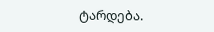ტარდება.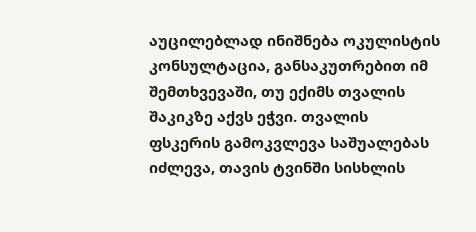აუცილებლად ინიშნება ოკულისტის კონსულტაცია, განსაკუთრებით იმ შემთხვევაში, თუ ექიმს თვალის შაკიკზე აქვს ეჭვი. თვალის ფსკერის გამოკვლევა საშუალებას იძლევა, თავის ტვინში სისხლის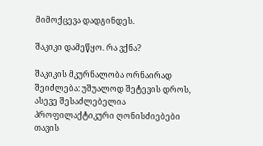მიმოქცევა დადგინდეს.

შაკიკი დამეწყო. რა ვქნა?

შაკიკის მკურნალობა ორნაირად შეიძლება: უშუალოდ შეტევის დროს, ასევე შესაძლებელია პროფილაქტიკური ღონისძიებები თავის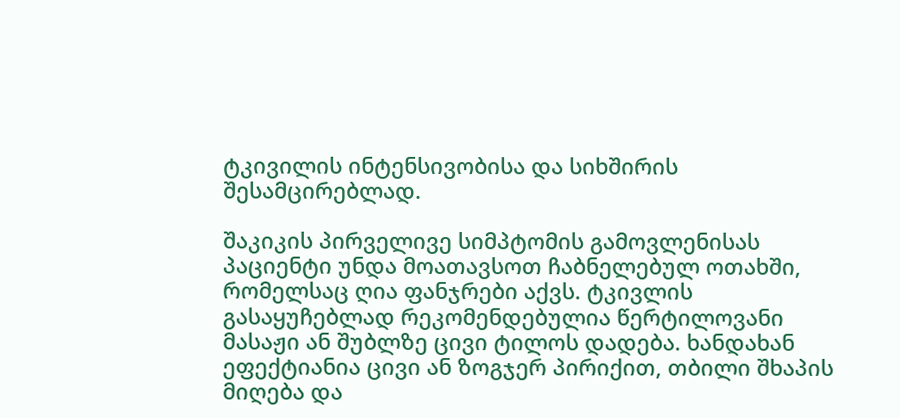ტკივილის ინტენსივობისა და სიხშირის შესამცირებლად.

შაკიკის პირველივე სიმპტომის გამოვლენისას პაციენტი უნდა მოათავსოთ ჩაბნელებულ ოთახში, რომელსაც ღია ფანჯრები აქვს. ტკივლის გასაყუჩებლად რეკომენდებულია წერტილოვანი მასაჟი ან შუბლზე ცივი ტილოს დადება. ხანდახან ეფექტიანია ცივი ან ზოგჯერ პირიქით, თბილი შხაპის მიღება და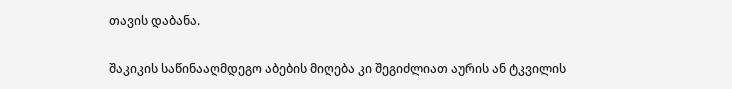თავის დაბანა.

შაკიკის საწინააღმდეგო აბების მიღება კი შეგიძლიათ აურის ან ტკვილის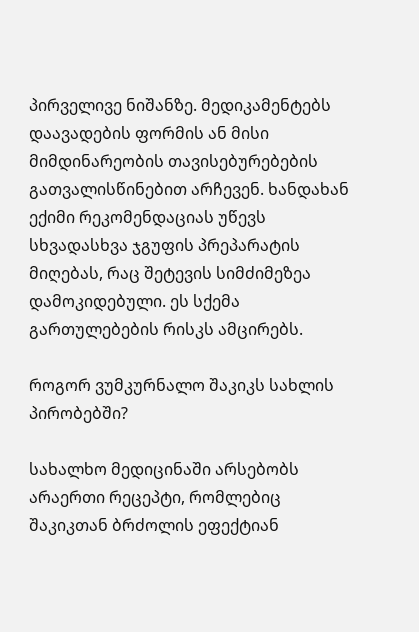პირველივე ნიშანზე. მედიკამენტებს დაავადების ფორმის ან მისი მიმდინარეობის თავისებურებების გათვალისწინებით არჩევენ. ხანდახან ექიმი რეკომენდაციას უწევს სხვადასხვა ჯგუფის პრეპარატის მიღებას, რაც შეტევის სიმძიმეზეა დამოკიდებული. ეს სქემა გართულებების რისკს ამცირებს.

როგორ ვუმკურნალო შაკიკს სახლის პირობებში?

სახალხო მედიცინაში არსებობს არაერთი რეცეპტი, რომლებიც შაკიკთან ბრძოლის ეფექტიან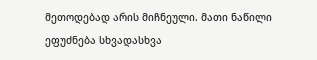მეთოდებად არის მიჩნეული. მათი ნაწილი ეფუძნება სხვადასხვა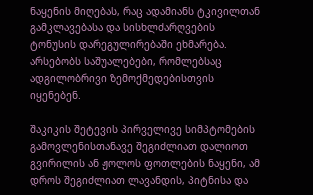ნაყენის მიღებას, რაც ადამიანს ტკივილთან გამკლავებასა და სისხლძარღვების ტონუსის დარეგულირებაში ეხმარება. არსებობს საშუალებები, რომლებსაც ადგილობრივი ზემოქმედებისთვის იყენებენ.

შაკიკის შეტევის პირველივე სიმპტომების გამოვლენისთანავე შეგიძლიათ დალიოთ გვირილის ან ჟოლოს ფოთლების ნაყენი, ამ დროს შეგიძლიათ ლავანდის, პიტნისა და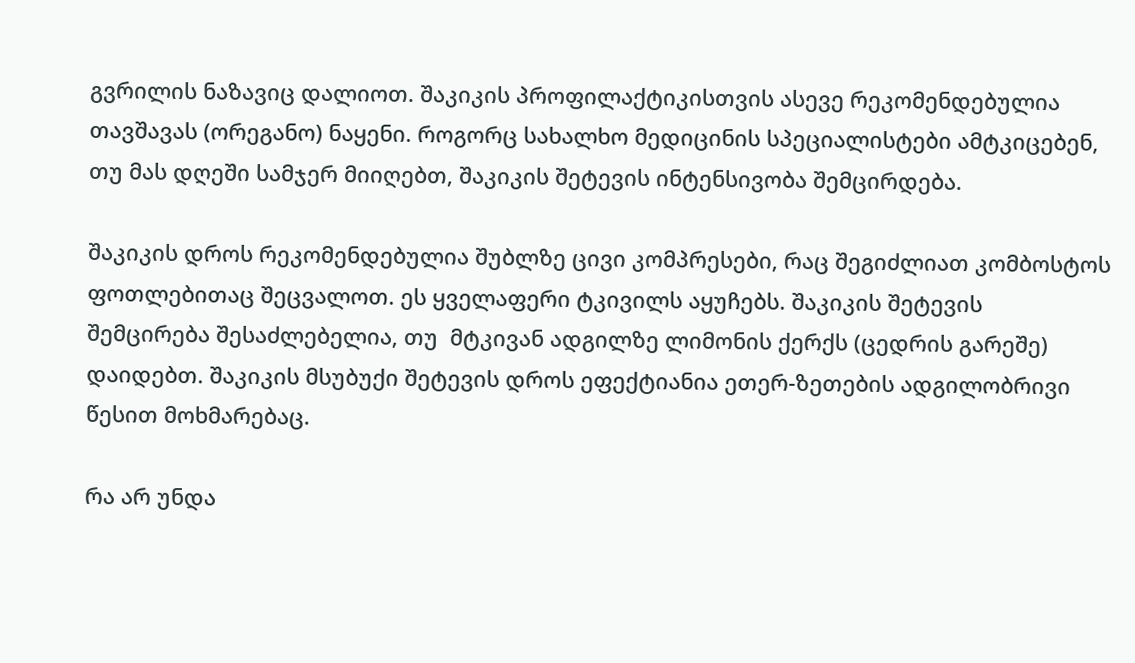გვრილის ნაზავიც დალიოთ. შაკიკის პროფილაქტიკისთვის ასევე რეკომენდებულია თავშავას (ორეგანო) ნაყენი. როგორც სახალხო მედიცინის სპეციალისტები ამტკიცებენ, თუ მას დღეში სამჯერ მიიღებთ, შაკიკის შეტევის ინტენსივობა შემცირდება.

შაკიკის დროს რეკომენდებულია შუბლზე ცივი კომპრესები, რაც შეგიძლიათ კომბოსტოს ფოთლებითაც შეცვალოთ. ეს ყველაფერი ტკივილს აყუჩებს. შაკიკის შეტევის შემცირება შესაძლებელია, თუ  მტკივან ადგილზე ლიმონის ქერქს (ცედრის გარეშე) დაიდებთ. შაკიკის მსუბუქი შეტევის დროს ეფექტიანია ეთერ-ზეთების ადგილობრივი წესით მოხმარებაც.

რა არ უნდა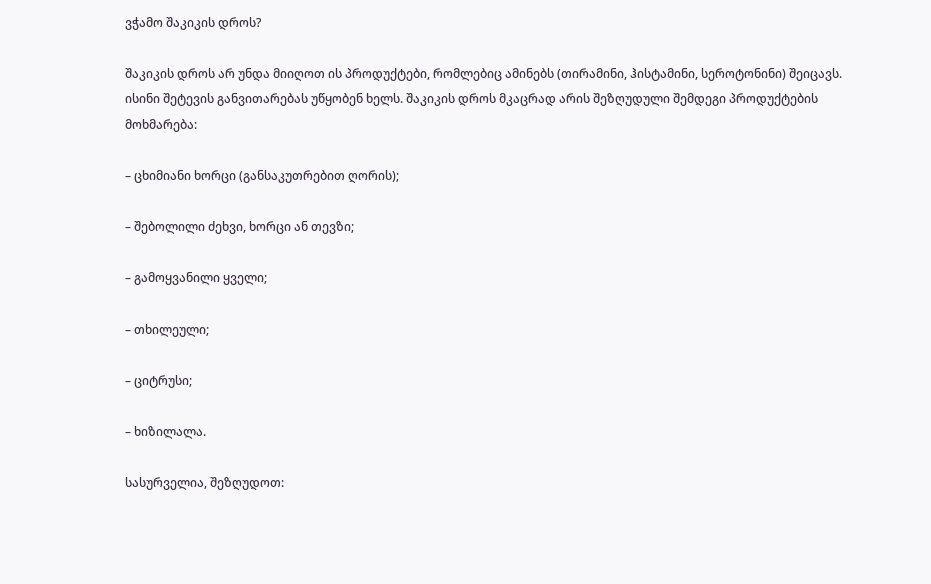ვჭამო შაკიკის დროს?

შაკიკის დროს არ უნდა მიიღოთ ის პროდუქტები, რომლებიც ამინებს (თირამინი, ჰისტამინი, სეროტონინი) შეიცავს. ისინი შეტევის განვითარებას უწყობენ ხელს. შაკიკის დროს მკაცრად არის შეზღუდული შემდეგი პროდუქტების მოხმარება:

– ცხიმიანი ხორცი (განსაკუთრებით ღორის);

– შებოლილი ძეხვი, ხორცი ან თევზი;

– გამოყვანილი ყველი;

– თხილეული;

– ციტრუსი;

– ხიზილალა.

სასურველია, შეზღუდოთ: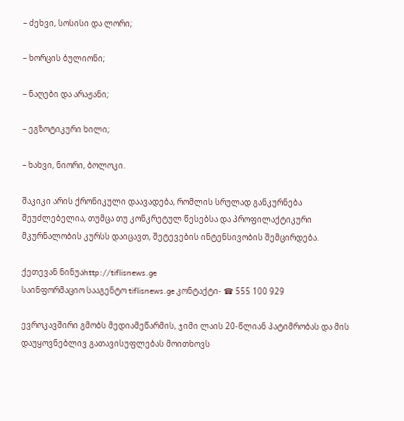– ძეხვი, სოსისი და ლორი;

– ხორცის ბულიონი;

– ნაღები და არაჟანი;

– ეგზოტიკური ხილი;

– ხახვი, ნიორი, ბოლოკი.

შაკიკი არის ქრონიკული დაავადება, რომლის სრულად განკურნება შეუძლებელია, თუმცა თუ კონკრეტულ წესებსა და პროფილაქტიკური მკურნალობის კურსს დაიცავთ, შეტევების ინტენსივობის შემცირდება.

ქეთევან ნინუაhttp://tiflisnews.ge
საინფორმაციო სააგენტო tiflisnews.ge კონტაქტი- ☎ 555 100 929

ევროკავშირი გმობს მედიამეწარმის, ჯიმი ლაის 20-წლიან პატიმრობას და მის დაუყოვნებლივ გათავისუფლებას მოითხოვს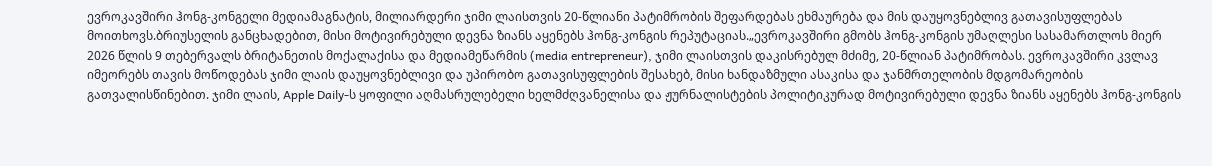ევროკავშირი ჰონგ-კონგელი მედიამაგნატის, მილიარდერი ჯიმი ლაისთვის 20-წლიანი პატიმრობის შეფარდებას ეხმაურება და მის დაუყოვნებლივ გათავისუფლებას მოითხოვს.ბრიუსელის განცხადებით, მისი მოტივირებული დევნა ზიანს აყენებს ჰონგ-კონგის რეპუტაციას.„ევროკავშირი გმობს ჰონგ-კონგის უმაღლესი სასამართლოს მიერ 2026 წლის 9 თებერვალს ბრიტანეთის მოქალაქისა და მედიამეწარმის (media entrepreneur), ჯიმი ლაისთვის დაკისრებულ მძიმე, 20-წლიან პატიმრობას. ევროკავშირი კვლავ იმეორებს თავის მოწოდებას ჯიმი ლაის დაუყოვნებლივი და უპირობო გათავისუფლების შესახებ, მისი ხანდაზმული ასაკისა და ჯანმრთელობის მდგომარეობის გათვალისწინებით. ჯიმი ლაის, Apple Daily-ს ყოფილი აღმასრულებელი ხელმძღვანელისა და ჟურნალისტების პოლიტიკურად მოტივირებული დევნა ზიანს აყენებს ჰონგ-კონგის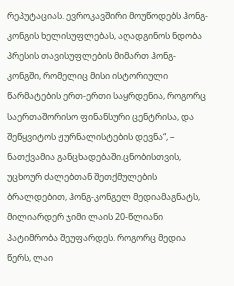რეპუტაციას. ევროკავშირი მოუწოდებს ჰონგ-კონგის ხელისუფლებას, აღადგინოს ნდობა პრესის თავისუფლების მიმართ ჰონგ-კონგში, რომელიც მისი ისტორიული წარმატების ერთ-ერთი საყრდენია, როგორც საერთაშორისო ფინანსური ცენტრისა, და შეწყვიტოს ჟურნალისტების დევნა“, – ნათქვამია განცხადებაში.ცნობისთვის, უცხოურ ძალებთან შეთქმულების ბრალდებით, ჰონგ-კონგელ მედიამაგნატს, მილიარდერ ჯიმი ლაის 20-წლიანი პატიმრობა შეუფარდეს. როგორც მედია წერს, ლაი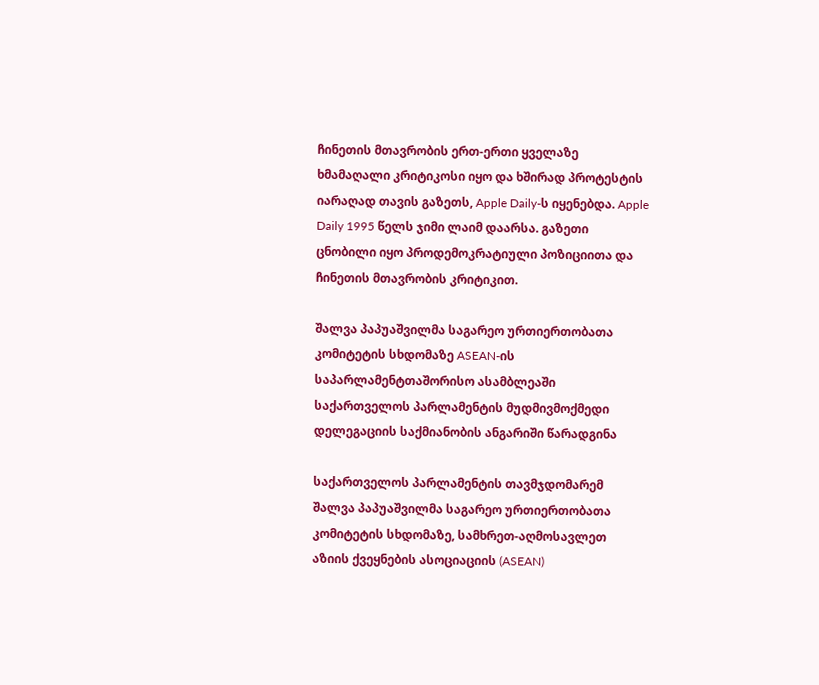ჩინეთის მთავრობის ერთ-ერთი ყველაზე ხმამაღალი კრიტიკოსი იყო და ხშირად პროტესტის იარაღად თავის გაზეთს, Apple Daily-ს იყენებდა. Apple Daily 1995 წელს ჯიმი ლაიმ დაარსა. გაზეთი ცნობილი იყო პროდემოკრატიული პოზიციითა და ჩინეთის მთავრობის კრიტიკით.

შალვა პაპუაშვილმა საგარეო ურთიერთობათა კომიტეტის სხდომაზე ASEAN-ის საპარლამენტთაშორისო ასამბლეაში საქართველოს პარლამენტის მუდმივმოქმედი დელეგაციის საქმიანობის ანგარიში წარადგინა

საქართველოს პარლამენტის თავმჯდომარემ შალვა პაპუაშვილმა საგარეო ურთიერთობათა კომიტეტის სხდომაზე, სამხრეთ-აღმოსავლეთ აზიის ქვეყნების ასოციაციის (ASEAN)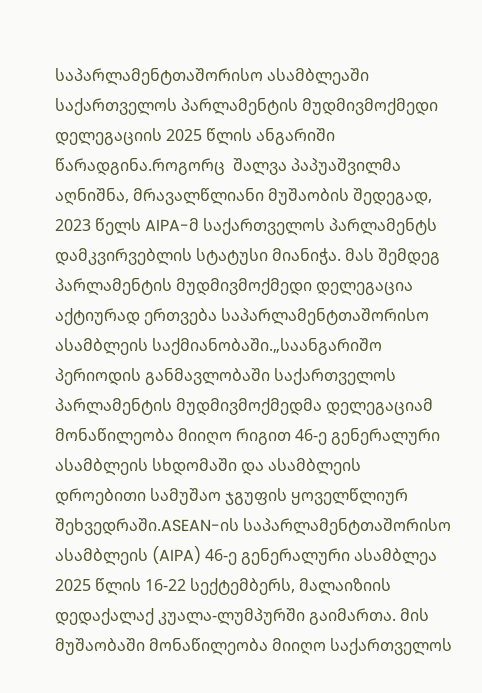საპარლამენტთაშორისო ასამბლეაში საქართველოს პარლამენტის მუდმივმოქმედი დელეგაციის 2025 წლის ანგარიში წარადგინა.როგორც  შალვა პაპუაშვილმა აღნიშნა, მრავალწლიანი მუშაობის შედეგად, 2023 წელს AIPA-მ საქართველოს პარლამენტს დამკვირვებლის სტატუსი მიანიჭა. მას შემდეგ პარლამენტის მუდმივმოქმედი დელეგაცია აქტიურად ერთვება საპარლამენტთაშორისო ასამბლეის საქმიანობაში.„საანგარიშო პერიოდის განმავლობაში საქართველოს პარლამენტის მუდმივმოქმედმა დელეგაციამ მონაწილეობა მიიღო რიგით 46-ე გენერალური ასამბლეის სხდომაში და ასამბლეის დროებითი სამუშაო ჯგუფის ყოველწლიურ შეხვედრაში.ASEAN-ის საპარლამენტთაშორისო ასამბლეის (AIPA) 46-ე გენერალური ასამბლეა 2025 წლის 16-22 სექტემბერს, მალაიზიის დედაქალაქ კუალა-ლუმპურში გაიმართა. მის მუშაობაში მონაწილეობა მიიღო საქართველოს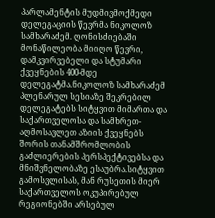პარლამენტის მუდმივმოქმედი დელეგაციის წევრმა ნიკოლოზ სამხარაძემ. ღონისძიებაში მონაწილეობა მიიღო წევრი, დამკვირვებელი და სტუმარი ქვეყნების 400-მდე დელეგატმა.ნიკოლოზ სამხარაძემ პლენარულ სესიაზე შეკრებილ დელეგატებს სიტყვით მიმართა და საქართველოსა და სამხრეთ-აღმოსავლეთ აზიის ქვეყნებს შორის თანამშრომლობის გაძლიერების პერსპექტივებსა და მნიშვნელობაზე ესაუბრა.სიტყვით გამოსვლისას, მან რუსეთის მიერ საქართველოს ოკუპირებულ რეგიონებში არსებულ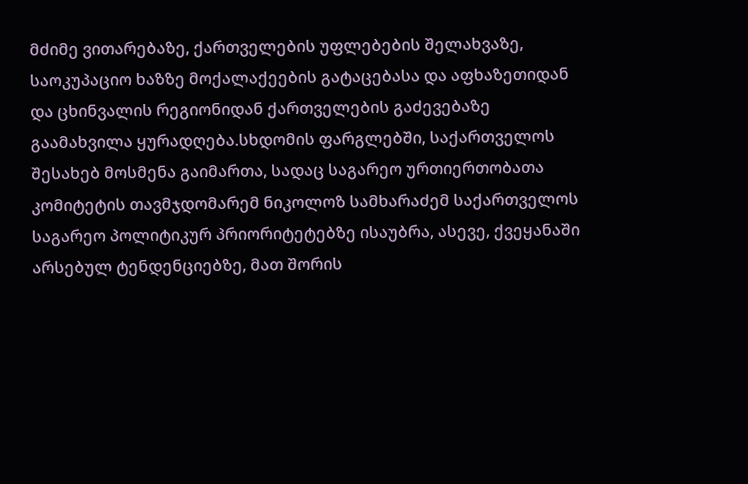მძიმე ვითარებაზე, ქართველების უფლებების შელახვაზე, საოკუპაციო ხაზზე მოქალაქეების გატაცებასა და აფხაზეთიდან და ცხინვალის რეგიონიდან ქართველების გაძევებაზე გაამახვილა ყურადღება.სხდომის ფარგლებში, საქართველოს შესახებ მოსმენა გაიმართა, სადაც საგარეო ურთიერთობათა კომიტეტის თავმჯდომარემ ნიკოლოზ სამხარაძემ საქართველოს საგარეო პოლიტიკურ პრიორიტეტებზე ისაუბრა, ასევე, ქვეყანაში არსებულ ტენდენციებზე, მათ შორის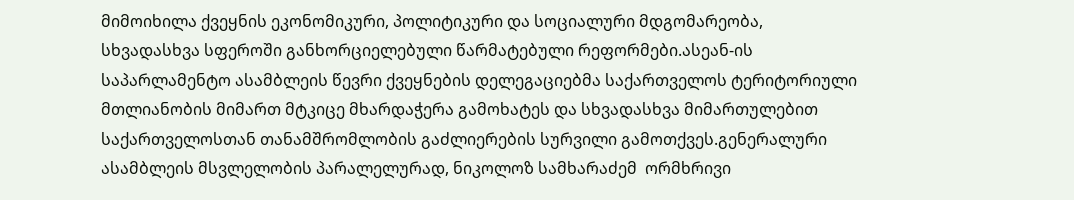მიმოიხილა ქვეყნის ეკონომიკური, პოლიტიკური და სოციალური მდგომარეობა, სხვადასხვა სფეროში განხორციელებული წარმატებული რეფორმები.ასეან-ის საპარლამენტო ასამბლეის წევრი ქვეყნების დელეგაციებმა საქართველოს ტერიტორიული მთლიანობის მიმართ მტკიცე მხარდაჭერა გამოხატეს და სხვადასხვა მიმართულებით საქართველოსთან თანამშრომლობის გაძლიერების სურვილი გამოთქვეს.გენერალური ასამბლეის მსვლელობის პარალელურად, ნიკოლოზ სამხარაძემ  ორმხრივი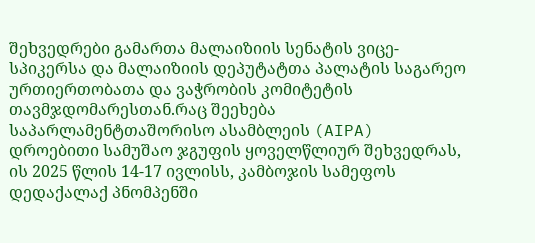შეხვედრები გამართა მალაიზიის სენატის ვიცე-სპიკერსა და მალაიზიის დეპუტატთა პალატის საგარეო ურთიერთობათა და ვაჭრობის კომიტეტის თავმჯდომარესთან.რაც შეეხება საპარლამენტთაშორისო ასამბლეის (AIPA) დროებითი სამუშაო ჯგუფის ყოველწლიურ შეხვედრას, ის 2025 წლის 14-17 ივლისს, კამბოჯის სამეფოს დედაქალაქ პნომპენში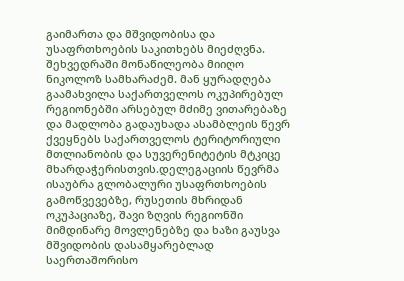გაიმართა და მშვიდობისა და უსაფრთხოების საკითხებს მიეძღვნა. შეხვედრაში მონაწილეობა მიიღო  ნიკოლოზ სამხარაძემ. მან ყურადღება გაამახვილა საქართველოს ოკუპირებულ რეგიონებში არსებულ მძიმე ვითარებაზე და მადლობა გადაუხადა ასამბლეის წევრ ქვეყნებს საქართველოს ტერიტორიული მთლიანობის და სუვერენიტეტის მტკიცე მხარდაჭერისთვის.დელეგაციის წევრმა ისაუბრა გლობალური უსაფრთხოების გამოწვევებზე, რუსეთის მხრიდან ოკუპაციაზე, შავი ზღვის რეგიონში მიმდინარე მოვლენებზე და ხაზი გაუსვა მშვიდობის დასამყარებლად საერთაშორისო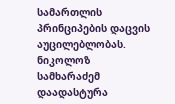სამართლის პრინციპების დაცვის აუცილებლობას. ნიკოლოზ სამხარაძემ დაადასტურა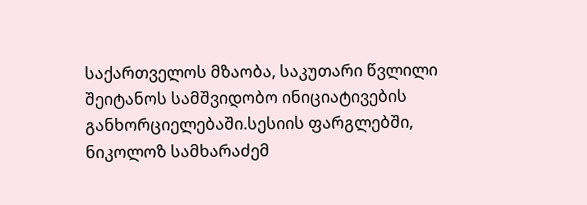საქართველოს მზაობა, საკუთარი წვლილი შეიტანოს სამშვიდობო ინიციატივების განხორციელებაში.სესიის ფარგლებში, ნიკოლოზ სამხარაძემ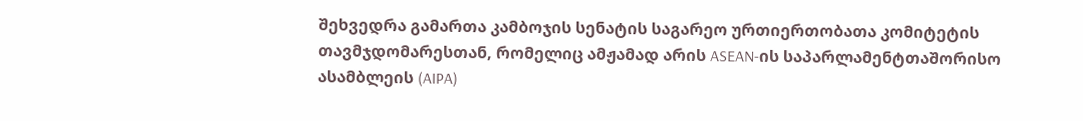შეხვედრა გამართა კამბოჯის სენატის საგარეო ურთიერთობათა კომიტეტის თავმჯდომარესთან, რომელიც ამჟამად არის ASEAN-ის საპარლამენტთაშორისო ასამბლეის (AIPA)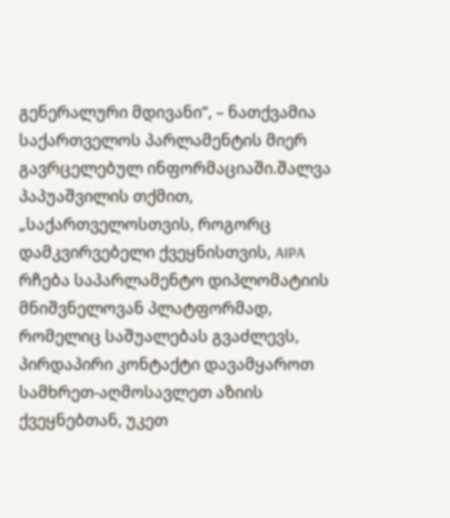გენერალური მდივანი“, – ნათქვამია საქართველოს პარლამენტის მიერ გავრცელებულ ინფორმაციაში.შალვა პაპუაშვილის თქმით, „საქართველოსთვის, როგორც დამკვირვებელი ქვეყნისთვის, AIPA რჩება საპარლამენტო დიპლომატიის მნიშვნელოვან პლატფორმად, რომელიც საშუალებას გვაძლევს, პირდაპირი კონტაქტი დავამყაროთ სამხრეთ-აღმოსავლეთ აზიის ქვეყნებთან, უკეთ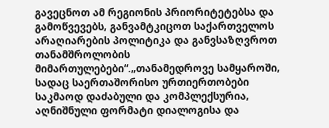გავეცნოთ ამ რეგიონის პრიორიტეტებსა და გამოწვევებს, განვამტკიცოთ საქართველოს არაღიარების პოლიტიკა და განვსაზღვროთ თანამშროლობის მიმართულებები“.„თანამედროვე სამყაროში, სადაც საერთაშორისო ურთიერთობები საკმაოდ დაძაბული და კომპლექსურია, აღნიშნული ფორმატი დიალოგისა და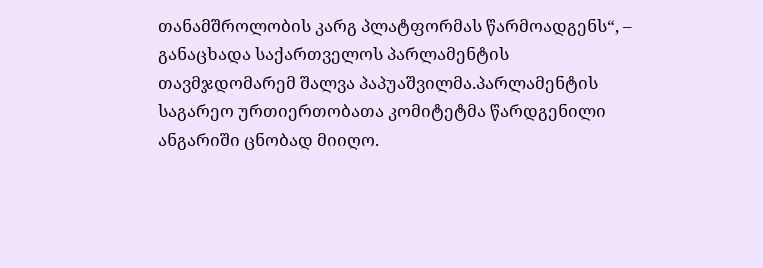თანამშროლობის კარგ პლატფორმას წარმოადგენს“, – განაცხადა საქართველოს პარლამენტის თავმჯდომარემ შალვა პაპუაშვილმა.პარლამენტის საგარეო ურთიერთობათა კომიტეტმა წარდგენილი ანგარიში ცნობად მიიღო.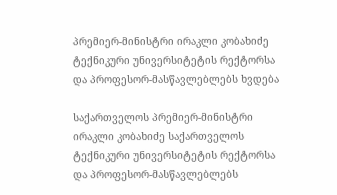პრემიერ-მინისტრი ირაკლი კობახიძე ტექნიკური უნივერსიტეტის რექტორსა და პროფესორ-მასწავლებლებს ხვდება

საქართველოს პრემიერ-მინისტრი ირაკლი კობახიძე საქართველოს ტექნიკური უნივერსიტეტის რექტორსა და პროფესორ-მასწავლებლებს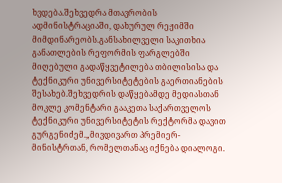ხვდება.შეხვედრა მთავრობის ადმინისტრაციაში, დახურულ რეჟიმში მიმდინარეობს.განსახილველი საკითხია განათლების რეფორმის ფარგლებში მიღებული გადაწყვეტილება თბილისისა და ტექნიკური უნივერსიტეტების გაერთიანების შესახებ.შეხვედრის დაწყებამდე მედიასთან მოკლე კომენტარი გააკეთა საქართველოს ტექნიკური უნივერსიტეტის რექტორმა დავით გურგენიძემ.„მივდივართ პრემიერ-მინისტრთან, რომელთანაც იქნება დიალოგი.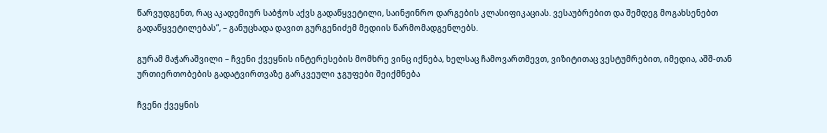წარვუდგენთ, რაც აკადემიურ საბჭოს აქვს გადაწყვეტილი, საინჟინრო დარგების კლასიფიკაციას. ვესაუბრებით და შემდეგ მოგახსენებთ გადაწყვეტილებას“, – განუცხადა დავით გურგენიძემ მედიის წარმომადგენლებს.

გურამ მაჭარაშვილი – ჩვენი ქვეყნის ინტერესების მომხრე ვინც იქნება, ხელსაც ჩამოვართმევთ, ვიზიტითაც ვესტუმრებით, იმედია, აშშ-თან ურთიერთობების გადატვირთვაზე გარკვეული ჯგუფები შეიქმნება

ჩვენი ქვეყნის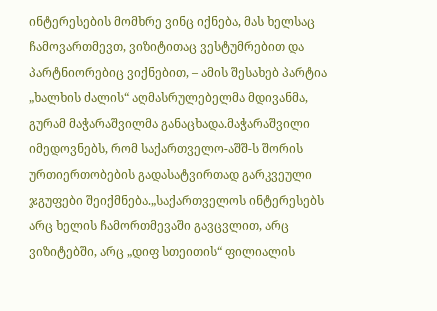ინტერესების მომხრე ვინც იქნება, მას ხელსაც ჩამოვართმევთ, ვიზიტითაც ვესტუმრებით და პარტნიორებიც ვიქნებით, – ამის შესახებ პარტია „ხალხის ძალის“ აღმასრულებელმა მდივანმა, გურამ მაჭარაშვილმა განაცხადა.მაჭარაშვილი იმედოვნებს, რომ საქართველო-აშშ-ს შორის ურთიერთობების გადასატვირთად გარკვეული ჯგუფები შეიქმნება.„საქართველოს ინტერესებს არც ხელის ჩამორთმევაში გავცვლით, არც ვიზიტებში, არც „დიფ სთეითის“ ფილიალის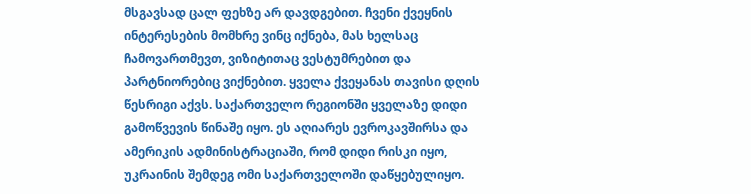მსგავსად ცალ ფეხზე არ დავდგებით. ჩვენი ქვეყნის ინტერესების მომხრე ვინც იქნება, მას ხელსაც ჩამოვართმევთ, ვიზიტითაც ვესტუმრებით და პარტნიორებიც ვიქნებით. ყველა ქვეყანას თავისი დღის წესრიგი აქვს. საქართველო რეგიონში ყველაზე დიდი გამოწვევის წინაშე იყო. ეს აღიარეს ევროკავშირსა და ამერიკის ადმინისტრაციაში, რომ დიდი რისკი იყო, უკრაინის შემდეგ ომი საქართველოში დაწყებულიყო.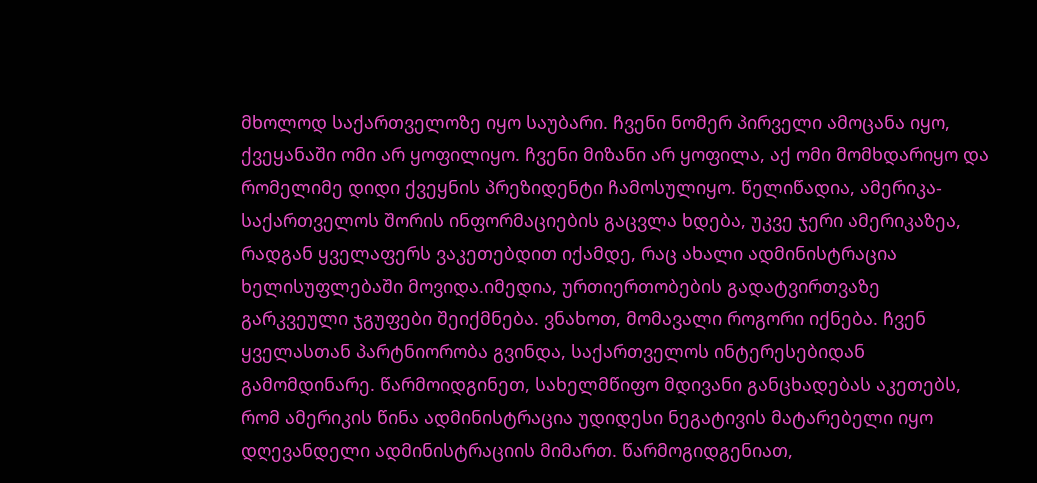მხოლოდ საქართველოზე იყო საუბარი. ჩვენი ნომერ პირველი ამოცანა იყო, ქვეყანაში ომი არ ყოფილიყო. ჩვენი მიზანი არ ყოფილა, აქ ომი მომხდარიყო და რომელიმე დიდი ქვეყნის პრეზიდენტი ჩამოსულიყო. წელიწადია, ამერიკა-საქართველოს შორის ინფორმაციების გაცვლა ხდება, უკვე ჯერი ამერიკაზეა, რადგან ყველაფერს ვაკეთებდით იქამდე, რაც ახალი ადმინისტრაცია ხელისუფლებაში მოვიდა.იმედია, ურთიერთობების გადატვირთვაზე გარკვეული ჯგუფები შეიქმნება. ვნახოთ, მომავალი როგორი იქნება. ჩვენ ყველასთან პარტნიორობა გვინდა, საქართველოს ინტერესებიდან გამომდინარე. წარმოიდგინეთ, სახელმწიფო მდივანი განცხადებას აკეთებს, რომ ამერიკის წინა ადმინისტრაცია უდიდესი ნეგატივის მატარებელი იყო დღევანდელი ადმინისტრაციის მიმართ. წარმოგიდგენიათ,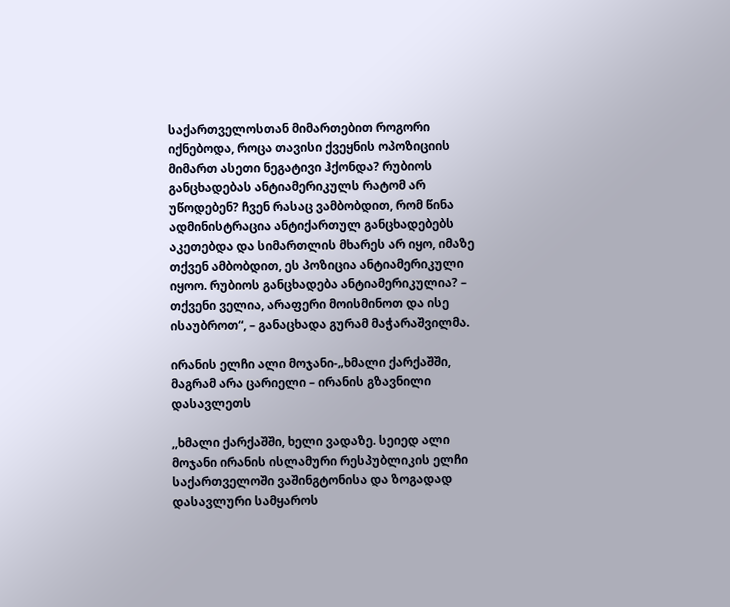საქართველოსთან მიმართებით როგორი იქნებოდა, როცა თავისი ქვეყნის ოპოზიციის მიმართ ასეთი ნეგატივი ჰქონდა? რუბიოს განცხადებას ანტიამერიკულს რატომ არ უწოდებენ? ჩვენ რასაც ვამბობდით, რომ წინა ადმინისტრაცია ანტიქართულ განცხადებებს აკეთებდა და სიმართლის მხარეს არ იყო, იმაზე თქვენ ამბობდით, ეს პოზიცია ანტიამერიკული იყოო. რუბიოს განცხადება ანტიამერიკულია? – თქვენი ველია, არაფერი მოისმინოთ და ისე ისაუბროთ“, – განაცხადა გურამ მაჭარაშვილმა.

ირანის ელჩი ალი მოჯანი-„ხმალი ქარქაშში, მაგრამ არა ცარიელი – ირანის გზავნილი დასავლეთს

,,ხმალი ქარქაშში, ხელი ვადაზე. სეიედ ალი მოჯანი ირანის ისლამური რესპუბლიკის ელჩი საქართველოში ვაშინგტონისა და ზოგადად დასავლური სამყაროს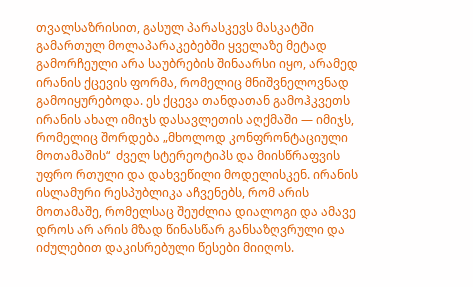თვალსაზრისით, გასულ პარასკევს მასკატში გამართულ მოლაპარაკებებში ყველაზე მეტად გამორჩეული არა საუბრების შინაარსი იყო, არამედ ირანის ქცევის ფორმა, რომელიც მნიშვნელოვნად გამოიყურებოდა. ეს ქცევა თანდათან გამოჰკვეთს ირანის ახალ იმიჯს დასავლეთის აღქმაში — იმიჯს, რომელიც შორდება „მხოლოდ კონფრონტაციული მოთამაშის“  ძველ სტერეოტიპს და მიისწრაფვის უფრო რთული და დახვეწილი მოდელისკენ. ირანის ისლამური რესპუბლიკა აჩვენებს, რომ არის მოთამაშე, რომელსაც შეუძლია დიალოგი და ამავე დროს არ არის მზად წინასწარ განსაზღვრული და იძულებით დაკისრებული წესები მიიღოს.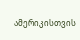ამერიკისთვის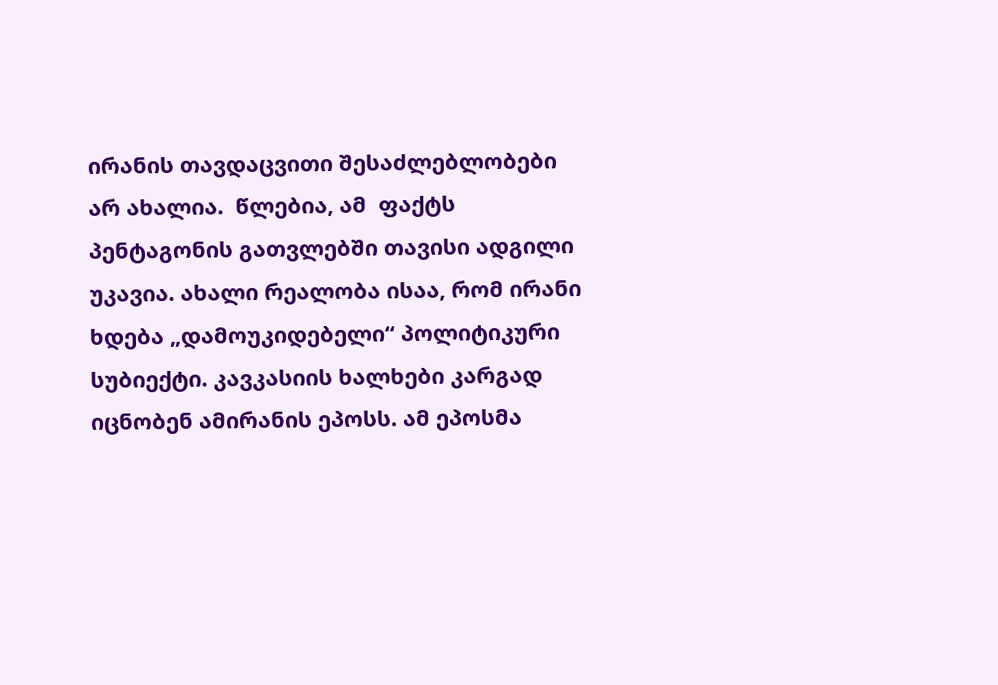ირანის თავდაცვითი შესაძლებლობები არ ახალია.  წლებია, ამ  ფაქტს პენტაგონის გათვლებში თავისი ადგილი უკავია. ახალი რეალობა ისაა, რომ ირანი ხდება „დამოუკიდებელი“ პოლიტიკური სუბიექტი. კავკასიის ხალხები კარგად იცნობენ ამირანის ეპოსს. ამ ეპოსმა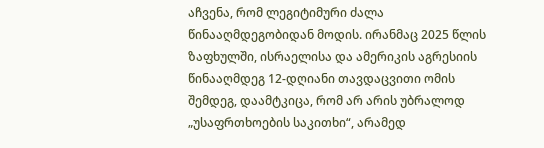აჩვენა, რომ ლეგიტიმური ძალა წინააღმდეგობიდან მოდის. ირანმაც 2025 წლის ზაფხულში, ისრაელისა და ამერიკის აგრესიის წინააღმდეგ 12-დღიანი თავდაცვითი ომის შემდეგ, დაამტკიცა, რომ არ არის უბრალოდ „უსაფრთხოების საკითხი“, არამედ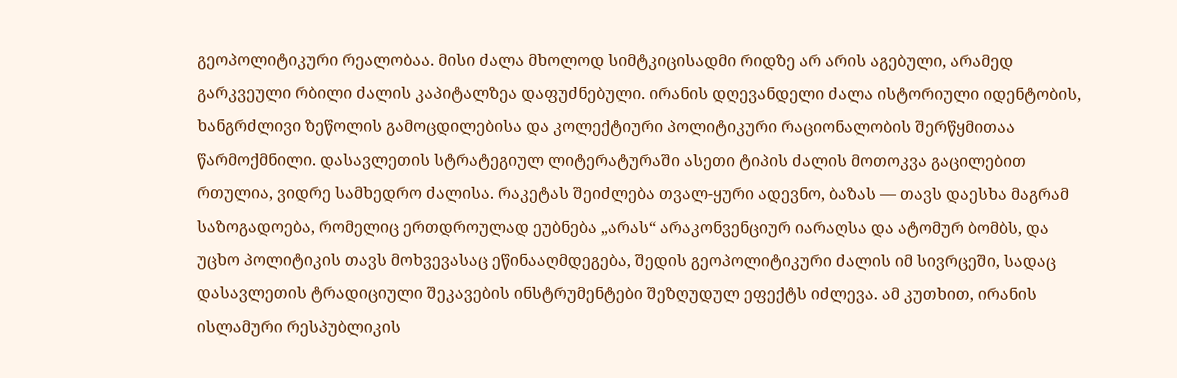გეოპოლიტიკური რეალობაა. მისი ძალა მხოლოდ სიმტკიცისადმი რიდზე არ არის აგებული, არამედ გარკვეული რბილი ძალის კაპიტალზეა დაფუძნებული. ირანის დღევანდელი ძალა ისტორიული იდენტობის, ხანგრძლივი ზეწოლის გამოცდილებისა და კოლექტიური პოლიტიკური რაციონალობის შერწყმითაა წარმოქმნილი. დასავლეთის სტრატეგიულ ლიტერატურაში ასეთი ტიპის ძალის მოთოკვა გაცილებით რთულია, ვიდრე სამხედრო ძალისა. რაკეტას შეიძლება თვალ-ყური ადევნო, ბაზას — თავს დაესხა მაგრამ საზოგადოება, რომელიც ერთდროულად ეუბნება „არას“ არაკონვენციურ იარაღსა და ატომურ ბომბს, და უცხო პოლიტიკის თავს მოხვევასაც ეწინააღმდეგება, შედის გეოპოლიტიკური ძალის იმ სივრცეში, სადაც დასავლეთის ტრადიციული შეკავების ინსტრუმენტები შეზღუდულ ეფექტს იძლევა. ამ კუთხით, ირანის ისლამური რესპუბლიკის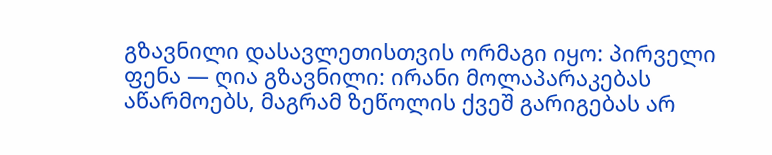გზავნილი დასავლეთისთვის ორმაგი იყო: პირველი ფენა — ღია გზავნილი: ირანი მოლაპარაკებას აწარმოებს, მაგრამ ზეწოლის ქვეშ გარიგებას არ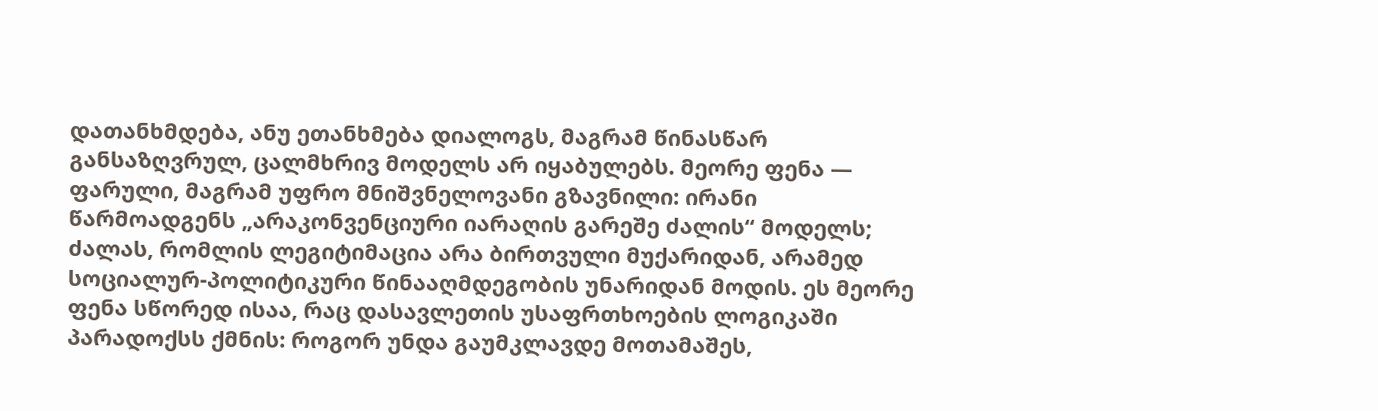დათანხმდება, ანუ ეთანხმება დიალოგს, მაგრამ წინასწარ განსაზღვრულ, ცალმხრივ მოდელს არ იყაბულებს. მეორე ფენა — ფარული, მაგრამ უფრო მნიშვნელოვანი გზავნილი: ირანი წარმოადგენს „არაკონვენციური იარაღის გარეშე ძალის“ მოდელს; ძალას, რომლის ლეგიტიმაცია არა ბირთვული მუქარიდან, არამედ სოციალურ-პოლიტიკური წინააღმდეგობის უნარიდან მოდის. ეს მეორე ფენა სწორედ ისაა, რაც დასავლეთის უსაფრთხოების ლოგიკაში პარადოქსს ქმნის: როგორ უნდა გაუმკლავდე მოთამაშეს,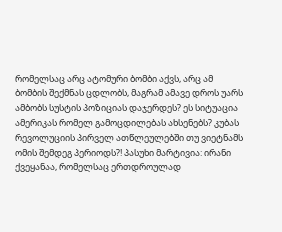რომელსაც არც ატომური ბომბი აქვს, არც ამ ბომბის შექმნას ცდლობს, მაგრამ ამავე დროს უარს ამბობს სუსტის პოზიციას დაჯერდეს? ეს სიტუაცია ამერიკას რომელ გამოცდილებას ახსენებს? კუბას რევოლუციის პირველ ათწლეულებში თუ ვიეტნამს ომის შემდეგ პერიოდს?! პასუხი მარტივია: ირანი ქვეყანაა, რომელსაც ერთდროულად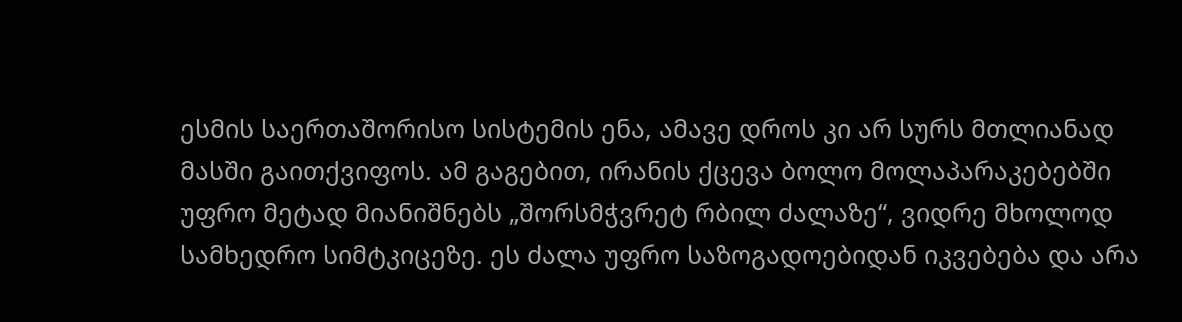ესმის საერთაშორისო სისტემის ენა, ამავე დროს კი არ სურს მთლიანად მასში გაითქვიფოს. ამ გაგებით, ირანის ქცევა ბოლო მოლაპარაკებებში უფრო მეტად მიანიშნებს „შორსმჭვრეტ რბილ ძალაზე“, ვიდრე მხოლოდ სამხედრო სიმტკიცეზე. ეს ძალა უფრო საზოგადოებიდან იკვებება და არა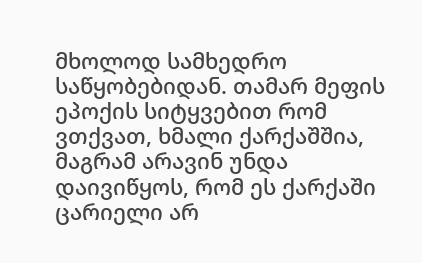მხოლოდ სამხედრო საწყობებიდან. თამარ მეფის ეპოქის სიტყვებით რომ ვთქვათ, ხმალი ქარქაშშია, მაგრამ არავინ უნდა დაივიწყოს, რომ ეს ქარქაში ცარიელი არ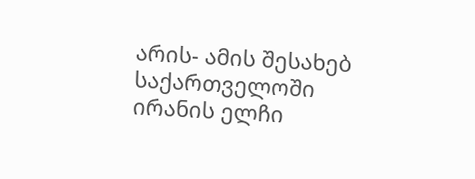არის- ამის შესახებ საქართველოში ირანის ელჩი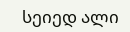სეიედ ალი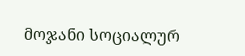მოჯანი სოციალურ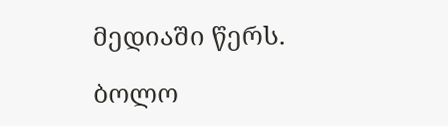მედიაში წერს.

ბოლო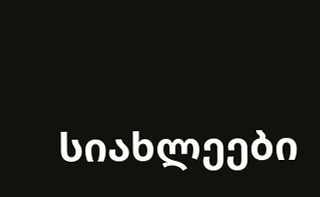სიახლეები